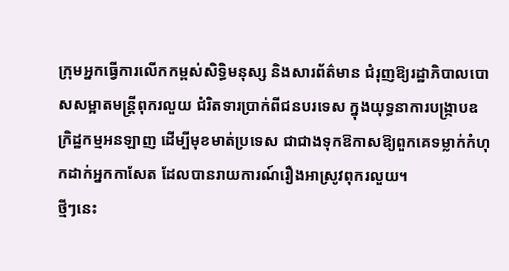ក្រុមអ្នកធ្វើការលើកកម្ពស់សិទ្ធិមនុស្ស និងសារព័ត៌មាន ជំរុញឱ្យរដ្ឋាភិបាលបោសសម្អាតមន្ត្រីពុករលួយ ជំរិតទារប្រាក់ពីជនបរទេស ក្នុងយុទ្ធនាការបង្ក្រាបឧក្រិដ្ឋកម្មអនឡាញ ដើម្បីមុខមាត់ប្រទេស ជាជាងទុកឱកាសឱ្យពួកគេទម្លាក់កំហុកដាក់អ្នកកាសែត ដែលបានរាយការណ៍រឿងអាស្រូវពុករលួយ។
ថ្មីៗនេះ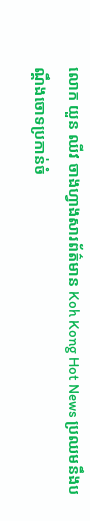លោក យួន ឈីវ ចាងហ្វាងសារព័ត៌មាន Koh Kong Hot News ប្រឈមនឹងបណ្តឹងចោទប្រកាន់ចំ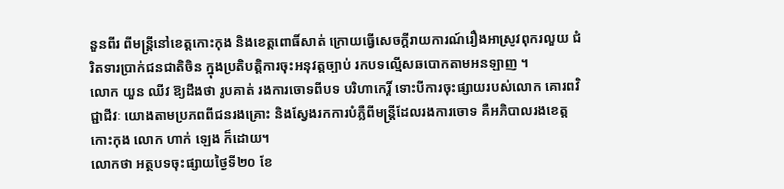នួនពីរ ពីមន្ត្រីនៅខេត្តកោះកុង និងខេត្តពោធិ៍សាត់ ក្រោយធ្វើសេចក្តីរាយការណ៍រឿងអាស្រូវពុករលួយ ជំរិតទារប្រាក់ជនជាតិចិន ក្នុងប្រតិបត្តិការចុះអនុវត្តច្បាប់ រកបទល្មើសឆបោកតាមអនឡាញ ។
លោក យួន ឈីវ ឱ្យដឹងថា រូបគាត់ រងការចោទពីបទ បរិហាកេរ្តិ៍ ទោះបីការចុះផ្សាយរបស់លោក គោរពវិជ្ជាជីវៈ យោងតាមប្រភពពីជនរងគ្រោះ និងស្វែងរកការបំភ្លឺពីមន្ត្រីដែលរងការចោទ គឺអភិបាលរងខេត្តកោះកុង លោក ហាក់ ឡេង ក៏ដោយ។
លោកថា អត្ថបទចុះផ្សាយថ្ងៃទី២០ ខែ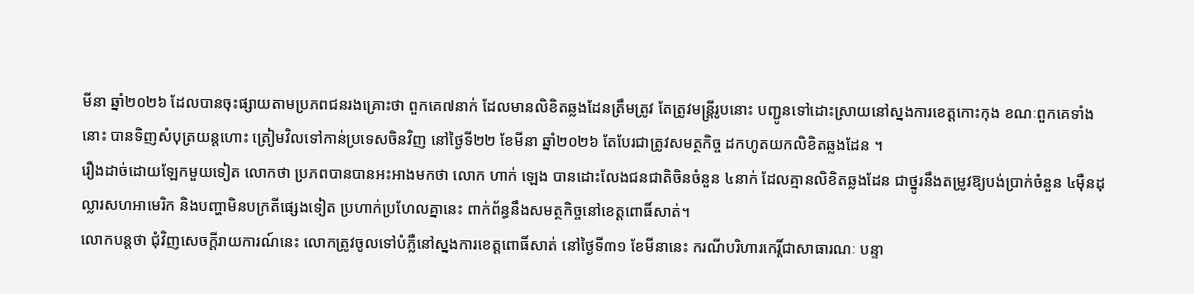មីនា ឆ្នាំ២០២៦ ដែលបានចុះផ្សាយតាមប្រភពជនរងគ្រោះថា ពួកគេ៧នាក់ ដែលមានលិខិតឆ្លងដែនត្រឹមត្រូវ តែត្រូវមន្ត្រីរូបនោះ បញ្ជូនទៅដោះស្រាយនៅស្នងការខេត្តកោះកុង ខណៈពួកគេទាំងនោះ បានទិញសំបុត្រយន្តហោះ ត្រៀមវិលទៅកាន់ប្រទេសចិនវិញ នៅថ្ងៃទី២២ ខែមីនា ឆ្នាំ២០២៦ តែបែរជាត្រូវសមត្ថកិច្ច ដកហូតយកលិខិតឆ្លងដែន ។
រឿងដាច់ដោយឡែកមួយទៀត លោកថា ប្រភពបានបានអះអាងមកថា លោក ហាក់ ឡេង បានដោះលែងជនជាតិចិនចំនួន ៤នាក់ ដែលគ្មានលិខិតឆ្លងដែន ជាថ្នូរនឹងតម្រូវឱ្យបង់ប្រាក់ចំនួន ៤ម៉ឺនដុល្លារសហអាមេរិក និងបញ្ហាមិនបក្រតីផ្សេងទៀត ប្រហាក់ប្រហែលគ្នានេះ ពាក់ព័ន្ធនឹងសមត្ថកិច្ចនៅខេត្តពោធិ៍សាត់។
លោកបន្តថា ជុំវិញសេចក្តីរាយការណ៍នេះ លោកត្រូវចូលទៅបំភ្លឺនៅស្នងការខេត្តពោធិ៍សាត់ នៅថ្ងៃទី៣១ ខែមីនានេះ ករណីបរិហារកេរ្តិ៍ជាសាធារណៈ បន្ទា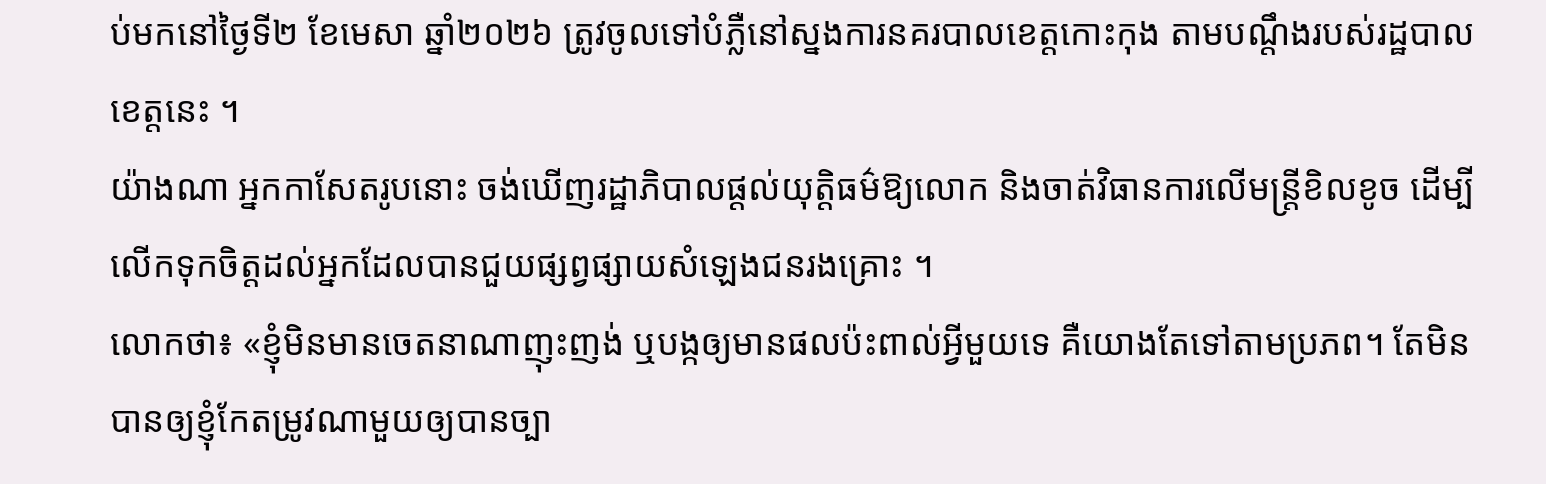ប់មកនៅថ្ងៃទី២ ខែមេសា ឆ្នាំ២០២៦ ត្រូវចូលទៅបំភ្លឺនៅស្នងការនគរបាលខេត្តកោះកុង តាមបណ្តឹងរបស់រដ្ឋបាលខេត្តនេះ ។
យ៉ាងណា អ្នកកាសែតរូបនោះ ចង់ឃើញរដ្ឋាភិបាលផ្តល់យុត្តិធម៌ឱ្យលោក និងចាត់វិធានការលើមន្ត្រីខិលខូច ដើម្បីលើកទុកចិត្តដល់អ្នកដែលបានជួយផ្សព្វផ្សាយសំឡេងជនរងគ្រោះ ។
លោកថា៖ «ខ្ញុំមិនមានចេតនាណាញុះញង់ ឬបង្កឲ្យមានផលប៉ះពាល់អ្វីមួយទេ គឺយោងតែទៅតាមប្រភព។ តែមិនបានឲ្យខ្ញុំកែតម្រូវណាមួយឲ្យបានច្បា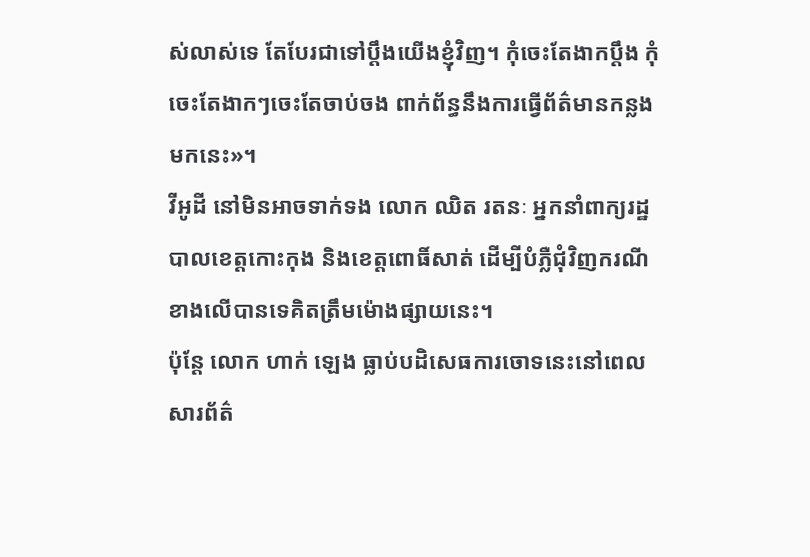ស់លាស់ទេ តែបែរជាទៅប្តឹងយើងខ្ញុំវិញ។ កុំចេះតែងាកប្តឹង កុំចេះតែងាកៗចេះតែចាប់ចង ពាក់ព័ន្ធនឹងការធ្វើព័ត៌មានកន្លងមកនេះ»។
វីអូដី នៅមិនអាចទាក់ទង លោក ឈិត រតនៈ អ្នកនាំពាក្យរដ្ឋបាលខេត្តកោះកុង និងខេត្តពោធិ៍សាត់ ដើម្បីបំភ្លឺជុំវិញករណីខាងលើបានទេគិតត្រឹមម៉ោងផ្សាយនេះ។
ប៉ុន្តែ លោក ហាក់ ឡេង ធ្លាប់បដិសេធការចោទនេះនៅពេលសារព័ត៌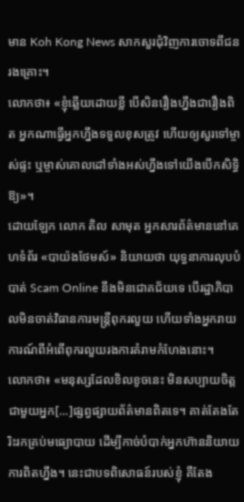មាន Koh Kong News សាកសួរជុំវិញការចោទពីជនរងគ្រោះ។
លោកថា៖ «ខ្ញុំឆ្លើយដោយខ្លី បើសិនរឿងហ្នឹងជារឿងពិត អ្នកណាធ្វើអ្នកហ្នឹងទទួលខុសត្រូវ ហើយឲ្យសួរទៅម្ចាស់ផ្ទះ ឬម្ចាស់គោលដៅទាំងអស់ហ្នឹងទៅយើងបើកសិទ្ធិឱ្យ»។
ដោយឡែក លោក តិល សាមុត អ្នកសារព័ត៌មាននៅគេហទំព័រ «បាយ៉ងថែមស៍» និយាយថា យុទ្ធនាការលុបបំបាត់ Scam Online នឹងមិនជោគជ័យទេ បើរដ្ឋាភិបាលមិនចាត់វិធានការមន្ត្រីពុករលួយ ហើយទាំងអ្នករាយការណ៍ពីអំពើពុករលួយរងការគំរាមកំហែងនោះ។
លោកថា៖ «មនុស្សដែលខិលខូចនេះ មិនសប្បាយចិត្តជាមួយអ្នក[...]ផ្សព្វផ្សាយព័ត៌មានពិតទេ។ គាត់តែងតែរិះរកគ្រប់មធ្យោបាយ ដើម្បីកាច់បំបាក់អ្នកហ៊ាននិយាយការពិតហ្នឹង។ នេះជាបទពិសោធន៍របស់ខ្ញុំ គឺតែង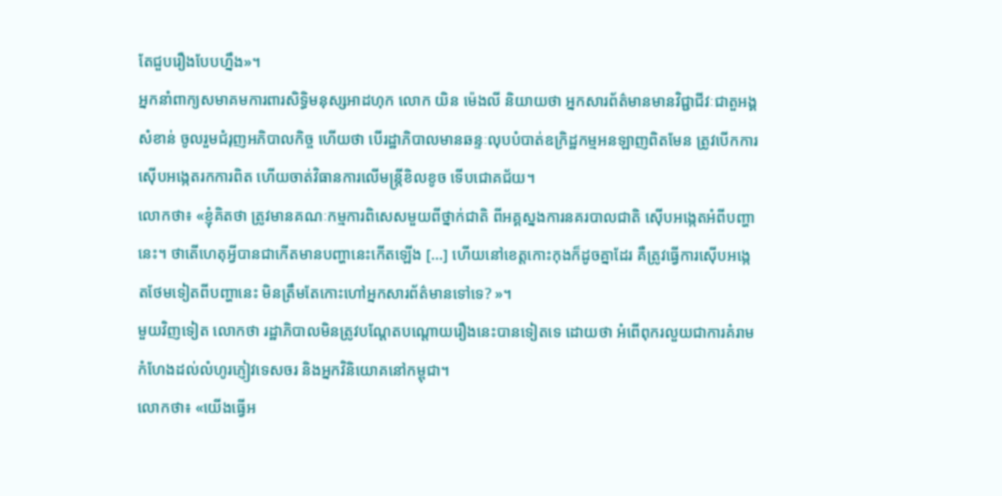តែជួបរឿងបែបហ្នឹង»។
អ្នកនាំពាក្យសមាគមការពារសិទ្ធិមនុស្សអាដហុក លោក យិន ម៉េងលី និយាយថា អ្នកសារព័ត៌មានមានវិជ្ជាជីវៈជាតួអង្គសំខាន់ ចូលរួមជំរុញអភិបាលកិច្ច ហើយថា បើរដ្ឋាភិបាលមានឆន្ទៈលុបបំបាត់ឧក្រិដ្ឋកម្មអនឡាញពិតមែន ត្រូវបើកការស៊ើបអង្កេតរកការពិត ហើយចាត់វិធានការលើមន្ត្រីខិលខូច ទើបជោគជ័យ។
លោកថា៖ «ខ្ញុំគិតថា ត្រូវមានគណៈកម្មការពិសេសមួយពីថ្នាក់ជាតិ ពីអគ្គស្នងការនគរបាលជាតិ ស៊ើបអង្កេតអំពីបញ្ហានេះ។ ថាតើហេតុអ្វីបានជាកើតមានបញ្ហានេះកើតឡើង […] ហើយនៅខេត្តកោះកុងក៏ដូចគ្នាដែរ គឺត្រូវធ្វើការស៊ើបអង្កេតថែមទៀតពីបញ្ហានេះ មិនត្រឹមតែកោះហៅអ្នកសារព័ត៌មានទៅទេ? »។
មួយវិញទៀត លោកថា រដ្ឋាភិបាលមិនត្រូវបណ្តែតបណ្តោយរឿងនេះបានទៀតទេ ដោយថា អំពើពុករលួយជាការគំរាមកំហែងដល់លំហូរភ្ញៀវទេសចរ និងអ្នកវិនិយោគនៅកម្ពុជា។
លោកថា៖ «យើងធ្វើអ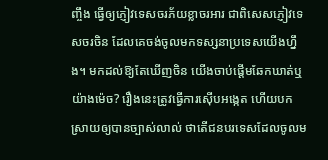ញ្ចឹង ធ្វើឲ្យភ្ញៀវទេសចរភ័យខ្លាចរអារ ជាពិសេសភ្ញៀវទេសចរចិន ដែលគេចង់ចូលមកទស្សនាប្រទេសយើងហ្នឹង។ មកដល់ឱ្យតែឃើញចិន យើងចាប់ផ្តើមឆែកឃាត់ឬយ៉ាងម៉េច? រឿងនេះត្រូវធ្វើការស៊ើបអង្កេត ហើយបកស្រាយឲ្យបានច្បាស់លាល់ ថាតើជនបរទេសដែលចូលម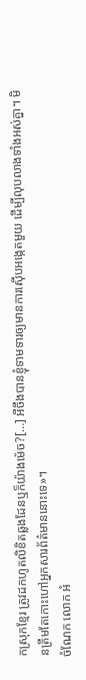កស្រុកខ្មែរ ត្រូវដកហូតលិខិតឆ្លងដែនឬក៏យ៉ាងម៉េច?[…] អីចឹងបានខ្ញុំទាមទារឲ្យមានការស៊ើបអង្កេតមួយ ដើម្បីលុបលាងទាំងអស់គ្នា។ មិនត្រឹមតែកោះហៅអ្នកសារព័ត៌មាននោះទេ»។
ចំណែក លោក អំ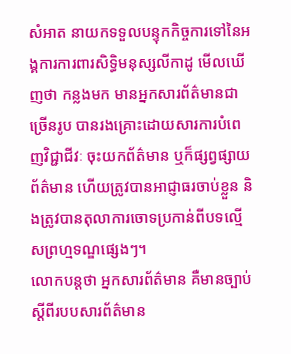សំអាត នាយកទទួលបន្ទុកកិច្ចការទៅនៃអង្គការការពារសិទ្ធិមនុស្សលីកាដូ មើលឃើញថា កន្លងមក មានអ្នកសារព័ត៌មានជាច្រើនរូប បានរងគ្រោះដោយសារការបំពេញវិជ្ជាជីវៈ ចុះយកព័ត៌មាន ឬក៏ផ្សព្វផ្សាយព័ត៌មាន ហើយត្រូវបានអាជ្ញាធរចាប់ខ្លួន និងត្រូវបានតុលាការចោទប្រកាន់ពីបទល្មើសព្រហ្មទណ្ឌផ្សេងៗ។
លោកបន្តថា អ្នកសារព័ត៌មាន គឺមានច្បាប់ស្តីពីរបបសារព័ត៌មាន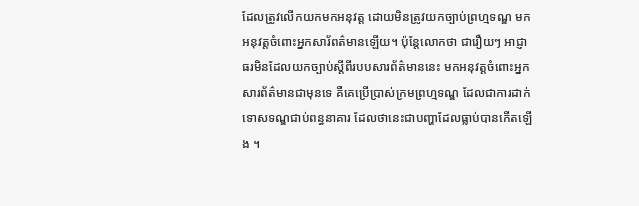ដែលត្រូវលើកយកមកអនុវត្ត ដោយមិនត្រូវយកច្បាប់ព្រហ្មទណ្ឌ មកអនុវត្តចំពោះអ្នកសារ័ពត៌មានឡើយ។ ប៉ុន្តែលោកថា ជារឿយៗ អាជ្ញាធរមិនដែលយកច្បាប់ស្តីពីរបបសារព័ត៌មាននេះ មកអនុវត្តចំពោះអ្នកសារព័ត៌មានជាមុនទេ គឺគេប្រើប្រាស់ក្រមព្រហ្មទណ្ឌ ដែលជាការដាក់ទោសទណ្ឌជាប់ពន្ធនាគារ ដែលថានេះជាបញ្ហាដែលធ្លាប់បានកើតឡើង ។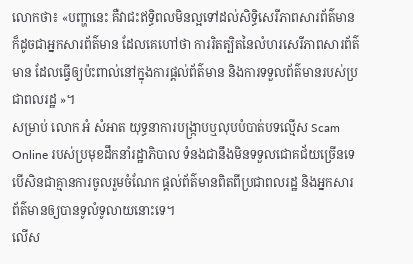លោកថា៖ «បញ្ហានេះ គឺវាជះឥទ្ធិពលមិនល្អទៅដល់សិទ្ធិសេរីភាពសារព័ត៌មាន ក៏ដូចជាអ្នកសារព័ត៌មាន ដែលគេហៅថា ការរិតត្បិតនៃលំហរសេរីភាពសារព័ត៌មាន ដែលធ្វើឲ្យប៉ះពាល់នៅក្នុងការផ្តល់ព័ត៌មាន និងការទទួលព័ត៌មានរបស់ប្រជាពលរដ្ឋ »។
សម្រាប់ លោក អំ សំអាត យុទ្ធនាការបង្ក្រាបឬលុបបំបាត់បទល្មើស Scam Online របស់ប្រមុខដឹកនាំរដ្ឋាភិបាល ទំនងជានឹងមិនទទួលជោគជ័យច្រើនទេ បើសិនជាគ្មានការចូលរួមចំណែក ផ្តល់ព័ត៌មានពិតពីប្រជាពលរដ្ឋ និងអ្នកសារព័ត៌មានឲ្យបានទូលំទូលាយនោះទេ។
លើស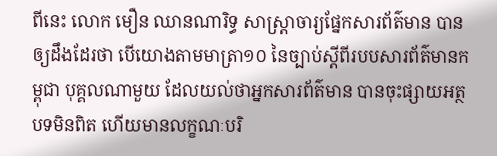ពីនេះ លោក មឿន ឈានណារិទ្ធ សាស្ត្រាចារ្យផ្នែកសារព័ត៌មាន បានឲ្យដឹងដែរថា បើយោងតាមមាត្រា១០ នៃច្បាប់ស្តីពីរបបសារព័ត៌មានកម្ពុជា បុគ្គលណាមួយ ដែលយល់ថាអ្នកសារព័ត៌មាន បានចុះផ្សាយអត្ថបទមិនពិត ហើយមានលក្ខណៈបរិ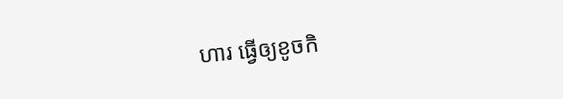ហារ ធ្វើឲ្យខូចកិ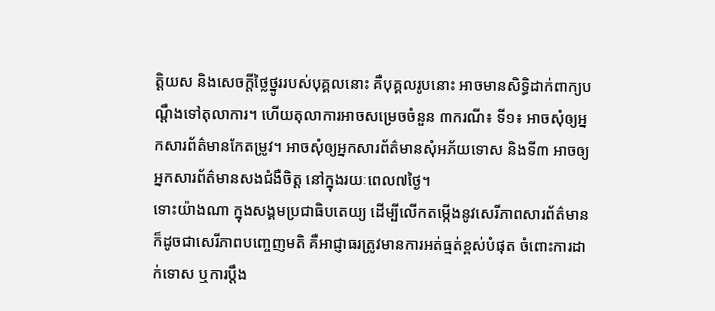ត្តិយស និងសេចក្តីថ្លៃថ្នូររបស់បុគ្គលនោះ គឺបុគ្គលរូបនោះ អាចមានសិទ្ធិដាក់ពាក្យបណ្តឹងទៅតុលាការ។ ហើយតុលាការអាចសម្រេចចំនួន ៣ករណី៖ ទី១៖ អាចសុំឲ្យអ្នកសារព័ត៌មានកែតម្រូវ។ អាចសុំឲ្យអ្នកសារព័ត៌មានសុំអភ័យទោស និងទី៣ អាចឲ្យអ្នកសារព័ត៌មានសងជំងឺចិត្ត នៅក្នុងរយៈពេល៧ថ្ងៃ។
ទោះយ៉ាងណា ក្នុងសង្គមប្រជាធិបតេយ្យ ដើម្បីលើកតម្កើងនូវសេរីភាពសារព័ត៌មាន ក៏ដូចជាសេរីភាពបញ្ចេញមតិ គឺអាជ្ញាធរត្រូវមានការអត់ធ្មត់ខ្ពស់បំផុត ចំពោះការដាក់ទោស ឬការប្តឹង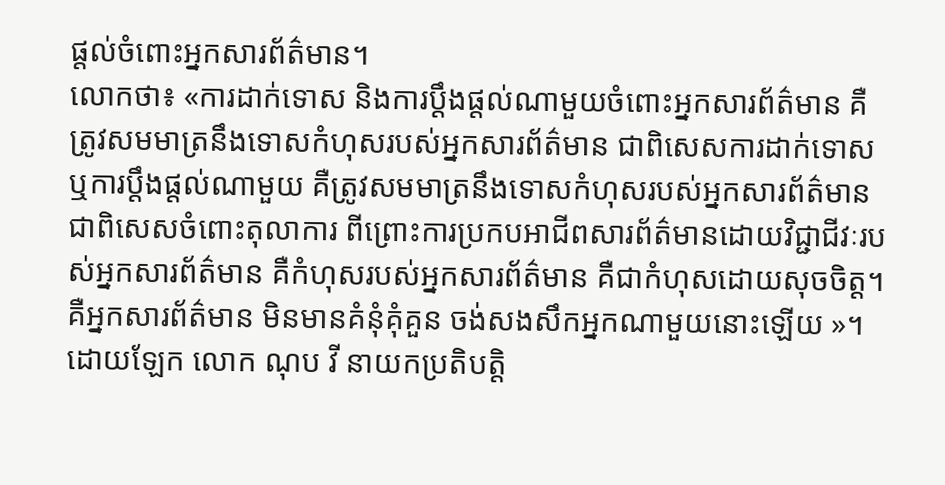ផ្តល់ចំពោះអ្នកសារព័ត៌មាន។
លោកថា៖ «ការដាក់ទោស និងការប្តឹងផ្តល់ណាមួយចំពោះអ្នកសារព័ត៌មាន គឺត្រូវសមមាត្រនឹងទោសកំហុសរបស់អ្នកសារព័ត៌មាន ជាពិសេសការដាក់ទោស ឬការប្តឹងផ្តល់ណាមួយ គឺត្រូវសមមាត្រនឹងទោសកំហុសរបស់អ្នកសារព័ត៌មាន ជាពិសេសចំពោះតុលាការ ពីព្រោះការប្រកបអាជីពសារព័ត៌មានដោយវិជ្ជាជីវៈរបស់អ្នកសារព័ត៌មាន គឺកំហុសរបស់អ្នកសារព័ត៌មាន គឺជាកំហុសដោយសុចចិត្ត។ គឺអ្នកសារព័ត៌មាន មិនមានគំនុំគុំគួន ចង់សងសឹកអ្នកណាមួយនោះឡើយ »។
ដោយឡែក លោក ណុប វី នាយកប្រតិបត្តិ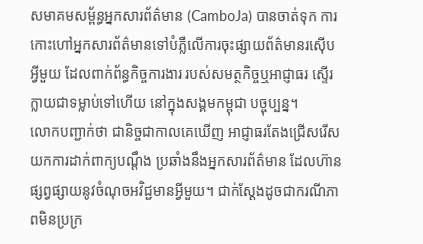សមាគមសម្ព័ន្ធអ្នកសារព័ត៌មាន (CamboJa) បានចាត់ទុក ការកោះហៅអ្នកសារព័ត៌មានទៅបំភ្លឺលើការចុះផ្សាយព័ត៌មានរស៊ើបអ្វីមួយ ដែលពាក់ព័ន្ធកិច្ចការងារ របស់សមត្ថកិច្ចឬអាជ្ញាធរ ស្ទើរក្លាយជាទម្លាប់ទៅហើយ នៅក្នុងសង្គមកម្ពុជា បច្ចុប្បន្ន។
លោកបញ្ជាក់ថា ជានិច្ចជាកាលគេឃើញ អាជ្ញាធរតែងជ្រើសរើសយកការដាក់ពាក្យបណ្ដឹង ប្រឆាំងនឹងអ្នកសារព័ត៌មាន ដែលហ៊ានផ្សព្វផ្សាយនូវចំណុចអវិជ្ជមានអ្វីមួយ។ ជាក់ស្តែងដូចជាករណីភាពមិនប្រក្រ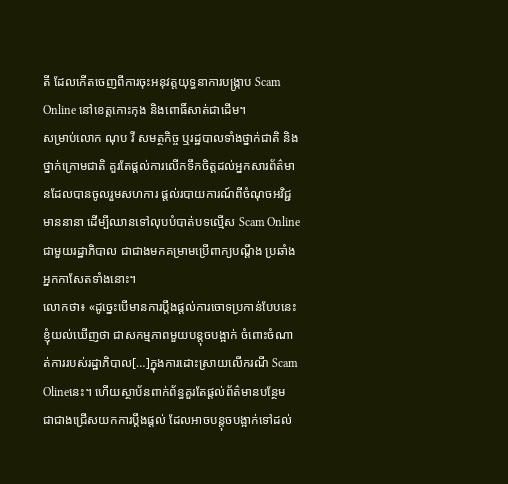តី ដែលកើតចេញពីការចុះអនុវត្តយុទ្ធនាការបង្ក្រាប Scam Online នៅខេត្តកោះកុង និងពោធិ៍សាត់ជាដើម។
សម្រាប់លោក ណុប វី សមត្ថកិច្ច ឬរដ្ឋបាលទាំងថ្នាក់ជាតិ និងថ្នាក់ក្រោមជាតិ គួរតែផ្តល់ការលើកទឹកចិត្តដល់អ្នកសារព័ត៌មានដែលបានចូលរួមសហការ ផ្តល់របាយការណ៍ពីចំណុចអវិជ្ជមាននានា ដើម្បីឈានទៅលុបបំបាត់បទល្មើស Scam Online ជាមួយរដ្ឋាភិបាល ជាជាងមកគម្រាមប្រើពាក្យបណ្តឹង ប្រឆាំងអ្នកកាសែតទាំងនោះ។
លោកថា៖ «ដូច្នេះបើមានការប្តឹងផ្តល់ការចោទប្រកាន់បែបនេះ ខ្ញុំយល់ឃើញថា ជាសកម្មភាពមួយបន្តុចបង្អាក់ ចំពោះចំណាត់ការរបស់រដ្ឋាភិបាល[…]ក្នុងការដោះស្រាយលើករណី Scam Olineនេះ។ ហើយស្ថាប័នពាក់ព័ន្ធគួរតែផ្តល់ព័ត៌មានបន្ថែម ជាជាងជ្រើសយកការប្តឹងផ្តល់ ដែលអាចបន្តុចបង្អាក់ទៅដល់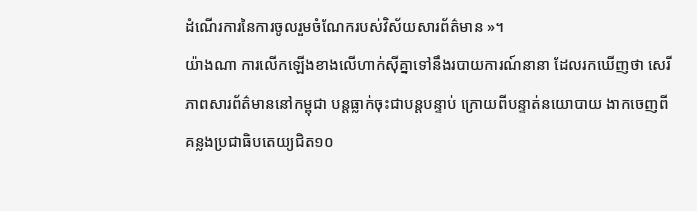ដំណើរការនៃការចូលរួមចំណែករបស់វិស័យសារព័ត៌មាន »។
យ៉ាងណា ការលើកឡើងខាងលើហាក់ស៊ីគ្នាទៅនឹងរបាយការណ៍នានា ដែលរកឃើញថា សេរីភាពសារព័ត៌មាននៅកម្ពុជា បន្តធ្លាក់ចុះជាបន្តបន្ទាប់ ក្រោយពីបន្ទាត់នយោបាយ ងាកចេញពីគន្លងប្រជាធិបតេយ្យជិត១០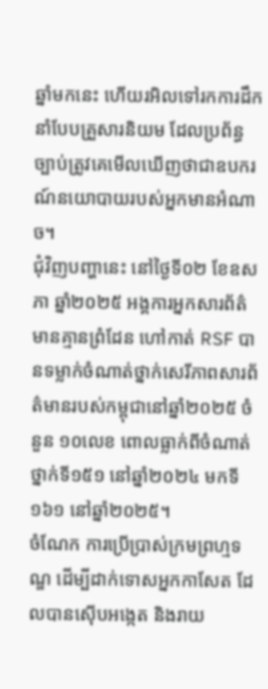ឆ្នាំមកនេះ ហើយរអិលទៅរកការដឹកនាំបែបគ្រួសារនិយម ដែលប្រព័ន្ធច្បាប់ត្រូវគេមើលឃើញថាជាឧបករណ៍នយោបាយរបស់អ្នកមានអំណាច។
ជុំវិញបញ្ហានេះ នៅថ្ងៃទី០២ ខែឧសភា ឆ្នាំ២០២៥ អង្គការអ្នកសារព័ត៌មានគ្មានព្រំដែន ហៅកាត់ RSF បានទម្លាក់ចំណាត់ថ្នាក់សេរីភាពសារព័ត៌មានរបស់កម្ពុជានៅឆ្នាំ២០២៥ ចំនួន ១០លេខ ពោលធ្លាក់ពីចំណាត់ថ្នាក់ទី១៥១ នៅឆ្នាំ២០២៤ មកទី១៦១ នៅឆ្នាំ២០២៥។
ចំណែក ការប្រើប្រាស់ក្រមព្រហ្មទណ្ឌ ដើម្បីដាក់ទោសអ្នកកាសែត ដែលបានស៊ើបអង្កេត និងរាយ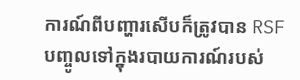ការណ៍ពីបញ្ហារសើបក៏ត្រូវបាន RSF បញ្ចូលទៅក្នុងរបាយការណ៍របស់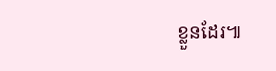ខ្លួនដែរ៕